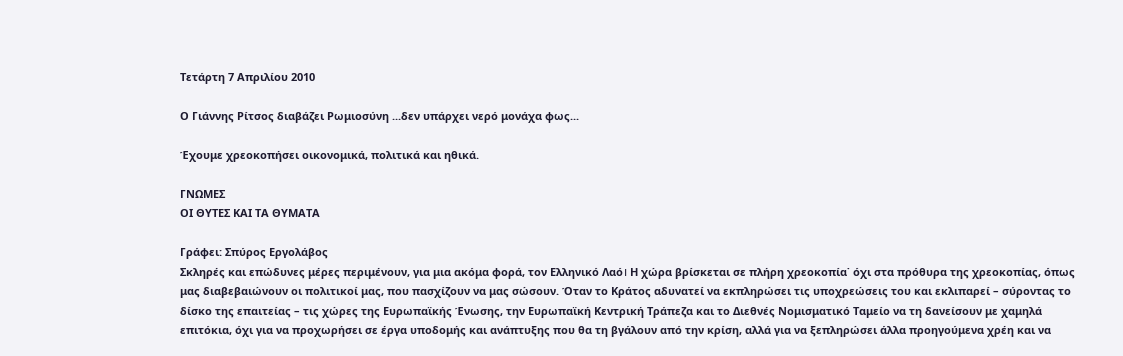Τετάρτη 7 Απριλίου 2010

Ο Γιάννης Ρίτσος διαβάζει Ρωμιοσύνη ...δεν υπάρχει νερό μονάχα φως...

Έχουμε χρεοκοπήσει οικονομικά, πολιτικά και ηθικά.

ΓΝΩΜEΣ
ΟΙ ΘΥΤΕΣ ΚΑΙ ΤΑ ΘΥΜΑΤΑ

Γράφει: Σπύρος Εργολάβος
Σκληρές και επώδυνες μέρες περιμένουν, για μια ακόμα φορά, τον Ελληνικό Λαό। Η χώρα βρίσκεται σε πλήρη χρεοκοπία˙ όχι στα πρόθυρα της χρεοκοπίας, όπως μας διαβεβαιώνουν οι πολιτικοί μας, που πασχίζουν να μας σώσουν. Όταν το Κράτος αδυνατεί να εκπληρώσει τις υποχρεώσεις του και εκλιπαρεί – σύροντας το δίσκο της επαιτείας – τις χώρες της Ευρωπαϊκής Ένωσης, την Ευρωπαϊκή Κεντρική Τράπεζα και το Διεθνές Νομισματικό Ταμείο να τη δανείσουν με χαμηλά επιτόκια, όχι για να προχωρήσει σε έργα υποδομής και ανάπτυξης που θα τη βγάλουν από την κρίση, αλλά για να ξεπληρώσει άλλα προηγούμενα χρέη και να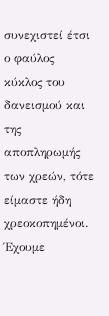συνεχιστεί έτσι ο φαύλος κύκλος του δανεισμού και της αποπληρωμής των χρεών, τότε είμαστε ήδη χρεοκοπημένοι. Έχουμε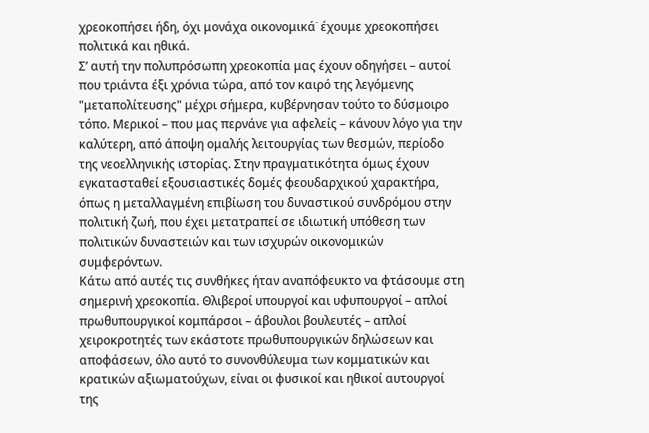χρεοκοπήσει ήδη, όχι μονάχα οικονομικά˙ έχουμε χρεοκοπήσει πολιτικά και ηθικά.
Σʼ αυτή την πολυπρόσωπη χρεοκοπία μας έχουν οδηγήσει – αυτοί που τριάντα έξι χρόνια τώρα, από τον καιρό της λεγόμενης "μεταπολίτευσης" μέχρι σήμερα, κυβέρνησαν τούτο το δύσμοιρο τόπο. Μερικοί – που μας περνάνε για αφελείς – κάνουν λόγο για την καλύτερη, από άποψη ομαλής λειτουργίας των θεσμών, περίοδο της νεοελληνικής ιστορίας. Στην πραγματικότητα όμως έχουν εγκατασταθεί εξουσιαστικές δομές φεουδαρχικού χαρακτήρα, όπως η μεταλλαγμένη επιβίωση του δυναστικού συνδρόμου στην πολιτική ζωή, που έχει μετατραπεί σε ιδιωτική υπόθεση των πολιτικών δυναστειών και των ισχυρών οικονομικών συμφερόντων.
Κάτω από αυτές τις συνθήκες ήταν αναπόφευκτο να φτάσουμε στη σημερινή χρεοκοπία. Θλιβεροί υπουργοί και υφυπουργοί – απλοί πρωθυπουργικοί κομπάρσοι – άβουλοι βουλευτές – απλοί χειροκροτητές των εκάστοτε πρωθυπουργικών δηλώσεων και αποφάσεων, όλο αυτό το συνονθύλευμα των κομματικών και κρατικών αξιωματούχων, είναι οι φυσικοί και ηθικοί αυτουργοί της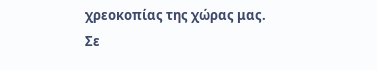χρεοκοπίας της χώρας μας.
Σε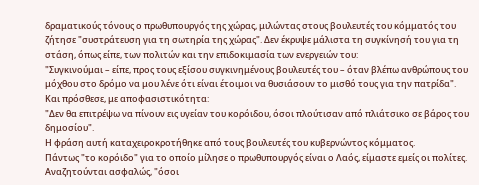δραματικούς τόνους ο πρωθυπουργός της χώρας, μιλώντας στους βουλευτές του κόμματός του ζήτησε "συστράτευση για τη σωτηρία της χώρας". Δεν έκρυψε μάλιστα τη συγκίνησή του για τη στάση, όπως είπε, των πολιτών και την επιδοκιμασία των ενεργειών του:
"Συγκινούμαι – είπε, προς τους εξίσου συγκινημένους βουλευτές του – όταν βλέπω ανθρώπους του μόχθου στο δρόμο να μου λένε ότι είναι έτοιμοι να θυσιάσουν το μισθό τους για την πατρίδα".
Και πρόσθεσε, με αποφασιστικότητα:
"Δεν θα επιτρέψω να πίνουν εις υγείαν του κορόιδου, όσοι πλούτισαν από πλιάτσικο σε βάρος του δημοσίου".
Η φράση αυτή καταχειροκροτήθηκε από τους βουλευτές του κυβερνώντος κόμματος.
Πάντως "το κορόιδο" για το οποίο μίλησε ο πρωθυπουργός είναι ο Λαός, είμαστε εμείς οι πολίτες. Αναζητούνται ασφαλώς, "όσοι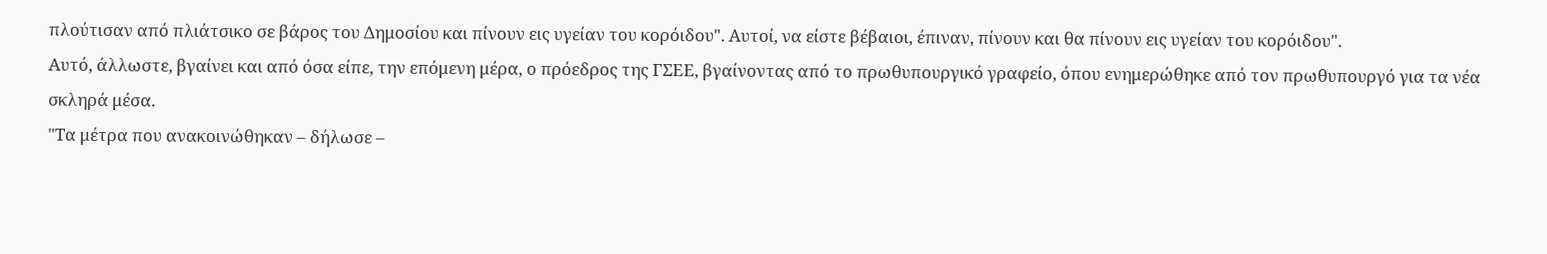πλούτισαν από πλιάτσικο σε βάρος του Δημοσίου και πίνουν εις υγείαν του κορόιδου". Αυτοί, να είστε βέβαιοι, έπιναν, πίνουν και θα πίνουν εις υγείαν του κορόιδου".
Αυτό, άλλωστε, βγαίνει και από όσα είπε, την επόμενη μέρα, ο πρόεδρος της ΓΣΕΕ, βγαίνοντας από το πρωθυπουργικό γραφείο, όπου ενημερώθηκε από τον πρωθυπουργό για τα νέα σκληρά μέσα.
"Τα μέτρα που ανακοινώθηκαν – δήλωσε –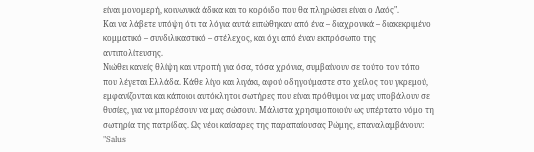είναι μονομερή, κοινωνικά άδικα και το κορόιδο που θα πληρώσει είναι ο Λαός".
Και να λάβετε υπόψη ότι τα λόγια αυτά ειπώθηκαν από ένα – διαχρονικά – διακεκριμένο κομματικό – συνδιλικαστικό – στέλεχος, και όχι από έναν εκπρόσωπο της αντιπολίτευσης.
Νιώθει κανείς θλίψη και ντροπή για όσα, τόσα χρόνια, συμβαίνουν σε τούτο τον τόπο που λέγεται Ελλάδα. Κάθε λίγο και λιγάκι, αφού οδηγούμαστε στο χείλος του γκρεμού, εμφανίζονται και κάποιοι αυτόκλητοι σωτήρες που είναι πρόθυμοι να μας υποβάλουν σε θυσίες, για να μπορέσουν να μας σώσουν. Μάλιστα χρησιμοποιούν ως υπέρτατο νόμο τη σωτηρία της πατρίδας. Ως νέοι καίσαρες της παραπαίουσας Ρώμης, επαναλαμβάνουν:
"Salus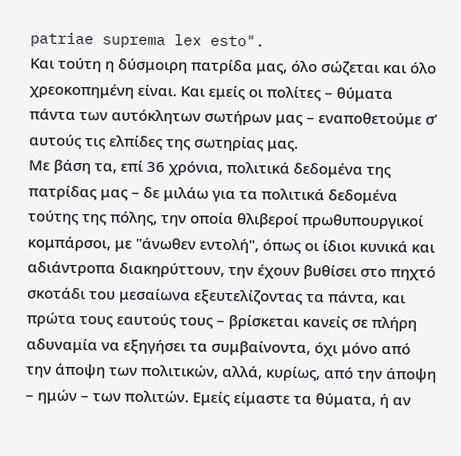patriae suprema lex esto".
Και τούτη η δύσμοιρη πατρίδα μας, όλο σώζεται και όλο χρεοκοπημένη είναι. Και εμείς οι πολίτες – θύματα πάντα των αυτόκλητων σωτήρων μας – εναποθετούμε σʼ αυτούς τις ελπίδες της σωτηρίας μας.
Με βάση τα, επί 36 χρόνια, πολιτικά δεδομένα της πατρίδας μας – δε μιλάω για τα πολιτικά δεδομένα τούτης της πόλης, την οποία θλιβεροί πρωθυπουργικοί κομπάρσοι, με "άνωθεν εντολή", όπως οι ίδιοι κυνικά και αδιάντροπα διακηρύττουν, την έχουν βυθίσει στο πηχτό σκοτάδι του μεσαίωνα εξευτελίζοντας τα πάντα, και πρώτα τους εαυτούς τους – βρίσκεται κανείς σε πλήρη αδυναμία να εξηγήσει τα συμβαίνοντα, όχι μόνο από την άποψη των πολιτικών, αλλά, κυρίως, από την άποψη – ημών – των πολιτών. Εμείς είμαστε τα θύματα, ή αν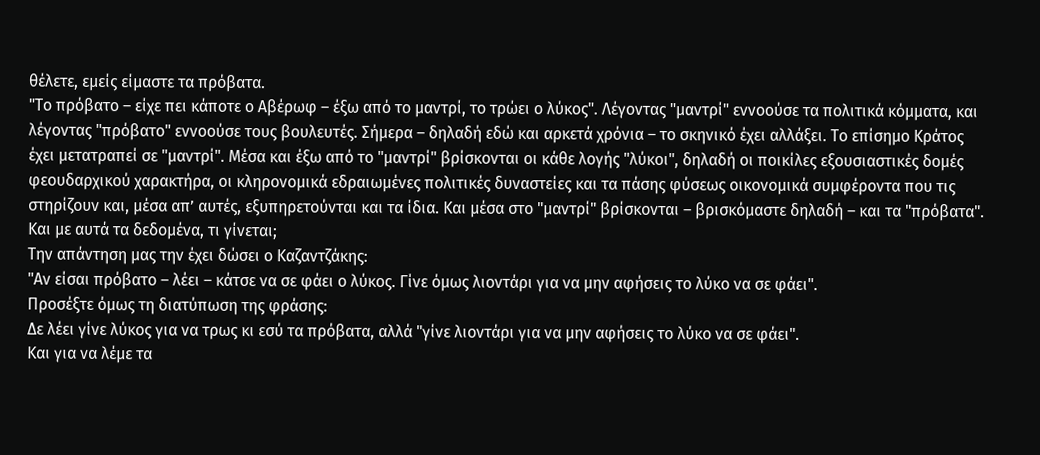θέλετε, εμείς είμαστε τα πρόβατα.
"Το πρόβατο – είχε πει κάποτε ο Αβέρωφ – έξω από το μαντρί, το τρώει ο λύκος". Λέγοντας "μαντρί" εννοούσε τα πολιτικά κόμματα, και λέγοντας "πρόβατο" εννοούσε τους βουλευτές. Σήμερα – δηλαδή εδώ και αρκετά χρόνια – το σκηνικό έχει αλλάξει. Το επίσημο Κράτος έχει μετατραπεί σε "μαντρί". Μέσα και έξω από το "μαντρί" βρίσκονται οι κάθε λογής "λύκοι", δηλαδή οι ποικίλες εξουσιαστικές δομές φεουδαρχικού χαρακτήρα, οι κληρονομικά εδραιωμένες πολιτικές δυναστείες και τα πάσης φύσεως οικονομικά συμφέροντα που τις στηρίζουν και, μέσα απʼ αυτές, εξυπηρετούνται και τα ίδια. Και μέσα στο "μαντρί" βρίσκονται – βρισκόμαστε δηλαδή – και τα "πρόβατα".
Και με αυτά τα δεδομένα, τι γίνεται;
Την απάντηση μας την έχει δώσει ο Καζαντζάκης:
"Αν είσαι πρόβατο – λέει – κάτσε να σε φάει ο λύκος. Γίνε όμως λιοντάρι για να μην αφήσεις το λύκο να σε φάει".
Προσέξτε όμως τη διατύπωση της φράσης:
Δε λέει γίνε λύκος για να τρως κι εσύ τα πρόβατα, αλλά "γίνε λιοντάρι για να μην αφήσεις το λύκο να σε φάει".
Και για να λέμε τα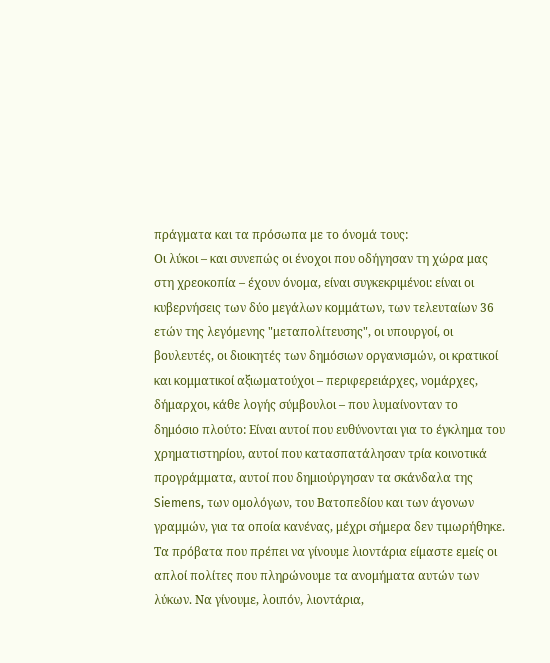πράγματα και τα πρόσωπα με το όνομά τους:
Οι λύκοι – και συνεπώς οι ένοχοι που οδήγησαν τη χώρα μας στη χρεοκοπία – έχουν όνομα, είναι συγκεκριμένοι: είναι οι κυβερνήσεις των δύο μεγάλων κομμάτων, των τελευταίων 36 ετών της λεγόμενης "μεταπολίτευσης", οι υπουργοί, οι βουλευτές, οι διοικητές των δημόσιων οργανισμών, οι κρατικοί και κομματικοί αξιωματούχοι – περιφερειάρχες, νομάρχες, δήμαρχοι, κάθε λογής σύμβουλοι – που λυμαίνονταν το δημόσιο πλούτο: Είναι αυτοί που ευθύνονται για το έγκλημα του χρηματιστηρίου, αυτοί που κατασπατάλησαν τρία κοινοτικά προγράμματα, αυτοί που δημιούργησαν τα σκάνδαλα της Siemens, των ομολόγων, του Βατοπεδίου και των άγονων γραμμών, για τα οποία κανένας, μέχρι σήμερα δεν τιμωρήθηκε.
Τα πρόβατα που πρέπει να γίνουμε λιοντάρια είμαστε εμείς οι απλοί πολίτες που πληρώνουμε τα ανομήματα αυτών των λύκων. Να γίνουμε, λοιπόν, λιοντάρια,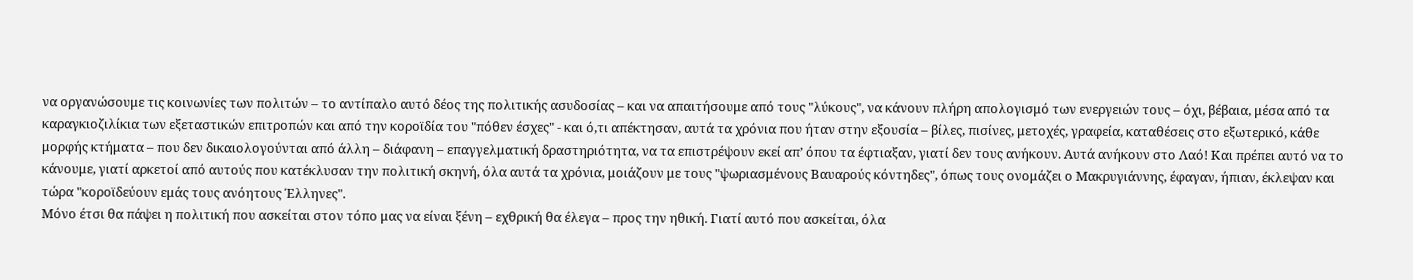να οργανώσουμε τις κοινωνίες των πολιτών – το αντίπαλο αυτό δέος της πολιτικής ασυδοσίας – και να απαιτήσουμε από τους "λύκους", να κάνουν πλήρη απολογισμό των ενεργειών τους – όχι, βέβαια, μέσα από τα καραγκιοζιλίκια των εξεταστικών επιτροπών και από την κοροϊδία του "πόθεν έσχες" - και ό,τι απέκτησαν, αυτά τα χρόνια που ήταν στην εξουσία – βίλες, πισίνες, μετοχές, γραφεία, καταθέσεις στο εξωτερικό, κάθε μορφής κτήματα – που δεν δικαιολογούνται από άλλη – διάφανη – επαγγελματική δραστηριότητα, να τα επιστρέψουν εκεί απʼ όπου τα έφτιαξαν, γιατί δεν τους ανήκουν. Αυτά ανήκουν στο Λαό! Και πρέπει αυτό να το κάνουμε, γιατί αρκετοί από αυτούς που κατέκλυσαν την πολιτική σκηνή, όλα αυτά τα χρόνια, μοιάζουν με τους "ψωριασμένους Βαυαρούς κόντηδες", όπως τους ονομάζει ο Μακρυγιάννης, έφαγαν, ήπιαν, έκλεψαν και τώρα "κοροϊδεύουν εμάς τους ανόητους Έλληνες".
Μόνο έτσι θα πάψει η πολιτική που ασκείται στον τόπο μας να είναι ξένη – εχθρική θα έλεγα – προς την ηθική. Γιατί αυτό που ασκείται, όλα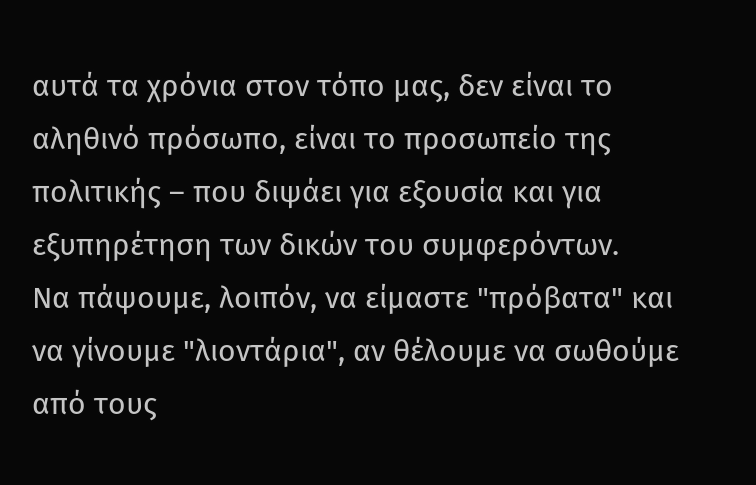αυτά τα χρόνια στον τόπο μας, δεν είναι το αληθινό πρόσωπο, είναι το προσωπείο της πολιτικής – που διψάει για εξουσία και για εξυπηρέτηση των δικών του συμφερόντων.
Να πάψουμε, λοιπόν, να είμαστε "πρόβατα" και να γίνουμε "λιοντάρια", αν θέλουμε να σωθούμε από τους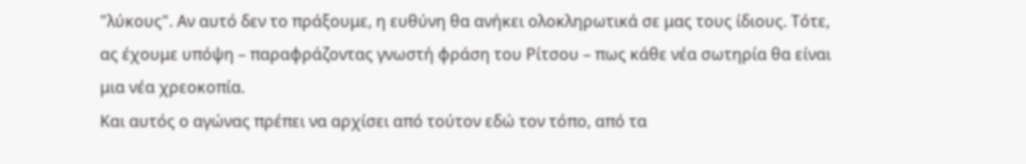"λύκους". Αν αυτό δεν το πράξουμε, η ευθύνη θα ανήκει ολοκληρωτικά σε μας τους ίδιους. Τότε, ας έχουμε υπόψη – παραφράζοντας γνωστή φράση του Ρίτσου – πως κάθε νέα σωτηρία θα είναι μια νέα χρεοκοπία.
Και αυτός ο αγώνας πρέπει να αρχίσει από τούτον εδώ τον τόπο, από τα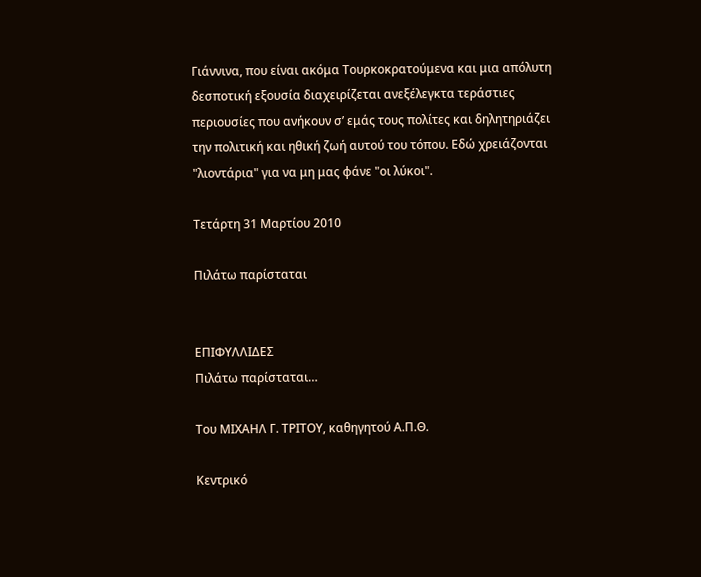Γιάννινα, που είναι ακόμα Τουρκοκρατούμενα και μια απόλυτη δεσποτική εξουσία διαχειρίζεται ανεξέλεγκτα τεράστιες περιουσίες που ανήκουν σʼ εμάς τους πολίτες και δηλητηριάζει την πολιτική και ηθική ζωή αυτού του τόπου. Εδώ χρειάζονται "λιοντάρια" για να μη μας φάνε "οι λύκοι".

Τετάρτη 31 Μαρτίου 2010

Πιλάτω παρίσταται


ΕΠΙΦΥΛΛΙΔΕΣ
Πιλάτω παρίσταται…

Του ΜΙΧΑΗΛ Γ. ΤΡΙΤΟΥ, καθηγητού Α.Π.Θ.

Κεντρικό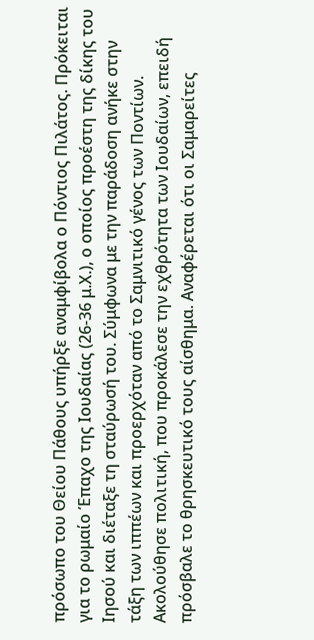πρόσωπο του Θείου Πάθους υπήρξε αναμφίβολα ο Πόντιος Πιλάτος. Πρόκειται για το ρωμαίο Έπαχο της Ιουδαίας (26-36 μ.Χ.), ο οποίος προέστη της δίκης του Ιησού και διέταξε τη σταύρωσή του. Σύμφωνα με την παράδοση ανήκε στην τάξη των ιππέων και προερχόταν από το Σαμνιτικό γένος των Ποντίων. Ακολούθησε πολιτική, που προκάλεσε την εχθρότητα των Ιουδαίων, επειδή πρόσβαλε το θρησκευτικό τους αίσθημα. Αναφέρεται ότι οι Σαμαρείτες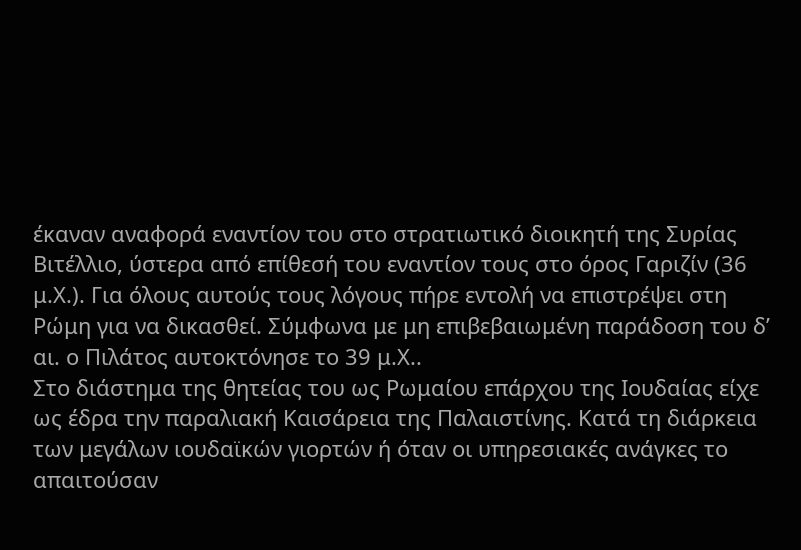έκαναν αναφορά εναντίον του στο στρατιωτικό διοικητή της Συρίας Βιτέλλιο, ύστερα από επίθεσή του εναντίον τους στο όρος Γαριζίν (36 μ.Χ.). Για όλους αυτούς τους λόγους πήρε εντολή να επιστρέψει στη Ρώμη για να δικασθεί. Σύμφωνα με μη επιβεβαιωμένη παράδοση του δ’ αι. ο Πιλάτος αυτοκτόνησε το 39 μ.Χ..
Στο διάστημα της θητείας του ως Ρωμαίου επάρχου της Ιουδαίας είχε ως έδρα την παραλιακή Καισάρεια της Παλαιστίνης. Κατά τη διάρκεια των μεγάλων ιουδαϊκών γιορτών ή όταν οι υπηρεσιακές ανάγκες το απαιτούσαν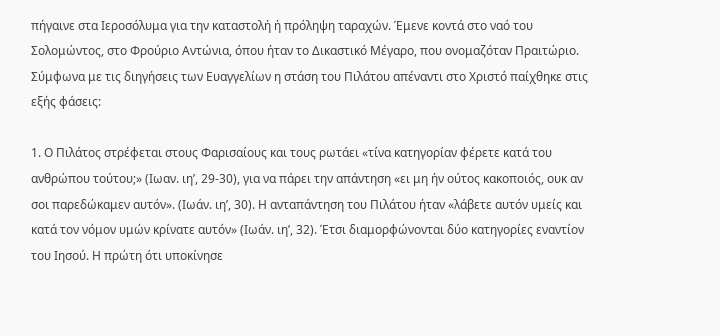πήγαινε στα Ιεροσόλυμα για την καταστολή ή πρόληψη ταραχών. Έμενε κοντά στο ναό του Σολομώντος, στο Φρούριο Αντώνια, όπου ήταν το Δικαστικό Μέγαρο, που ονομαζόταν Πραιτώριο.
Σύμφωνα με τις διηγήσεις των Ευαγγελίων η στάση του Πιλάτου απέναντι στο Χριστό παίχθηκε στις εξής φάσεις:

1. Ο Πιλάτος στρέφεται στους Φαρισαίους και τους ρωτάει «τίνα κατηγορίαν φέρετε κατά του ανθρώπου τούτου;» (Ιωαν. ιη’, 29-30), για να πάρει την απάντηση «ει μη ήν ούτος κακοποιός, ουκ αν σοι παρεδώκαμεν αυτόν». (Ιωάν. ιη’, 30). Η ανταπάντηση του Πιλάτου ήταν «λάβετε αυτόν υμείς και κατά τον νόμον υμών κρίνατε αυτόν» (Ιωάν. ιη’, 32). Έτσι διαμορφώνονται δύο κατηγορίες εναντίον του Ιησού. Η πρώτη ότι υποκίνησε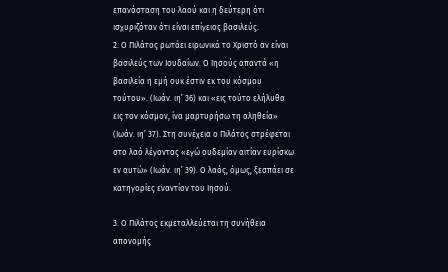επανάσταση του λαού και η δεύτερη ότι ισχυριζόταν ότι είναι επίγειος βασιλεύς.
2. Ο Πιλάτος ρωτάει ειρωνικά το Χριστό αν είναι βασιλεύς των Ιουδαίων. Ο Ιησούς απαντά «η βασιλεία η εμή ουκ έστιν εκ του κόσμου τούτου». (Ιωάν. ιη’ 36) και «εις τούτο ελήλυθα εις τον κόσμον, ίνα μαρτυρήσω τη αληθεία» (Ιωάν. ιη’ 37). Στη συνέχεια ο Πιλάτος στρέφεται στο λαό λέγοντας «εγώ ουδεμίαν αιτίαν ευρίσκω εν αυτώ» (Ιωάν. ιη’ 39). Ο λαός, όμως, ξεσπάει σε κατηγορίες εναντίον του Ιησού.

3. Ο Πιλάτος εκμεταλλεύεται τη συνήθεια απονομής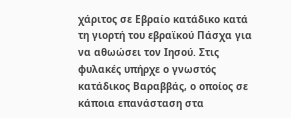χάριτος σε Εβραίο κατάδικο κατά τη γιορτή του εβραϊκού Πάσχα για να αθωώσει τον Ιησού. Στις φυλακές υπήρχε ο γνωστός κατάδικος Βαραββάς, ο οποίος σε κάποια επανάσταση στα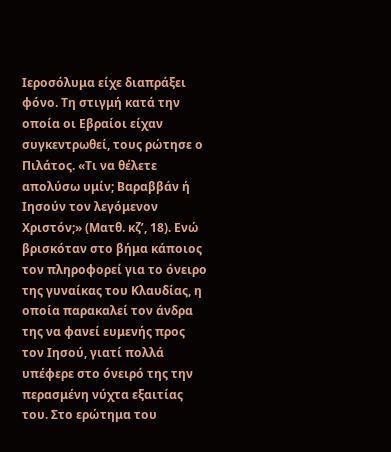Ιεροσόλυμα είχε διαπράξει φόνο. Τη στιγμή κατά την οποία οι Εβραίοι είχαν συγκεντρωθεί, τους ρώτησε ο Πιλάτος. «Τι να θέλετε απολύσω υμίν; Βαραββάν ή Ιησούν τον λεγόμενον Χριστόν;» (Ματθ. κζ’, 18). Ενώ βρισκόταν στο βήμα κάποιος τον πληροφορεί για το όνειρο της γυναίκας του Κλαυδίας, η οποία παρακαλεί τον άνδρα της να φανεί ευμενής προς τον Ιησού, γιατί πολλά υπέφερε στο όνειρό της την περασμένη νύχτα εξαιτίας του. Στο ερώτημα του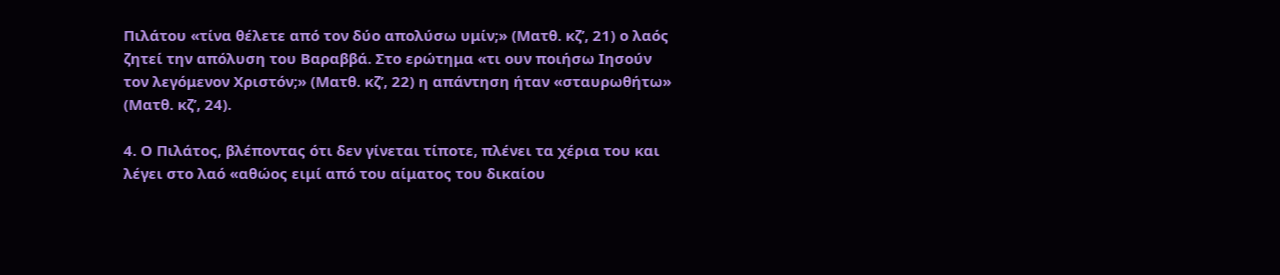Πιλάτου «τίνα θέλετε από τον δύο απολύσω υμίν;» (Ματθ. κζ’, 21) ο λαός ζητεί την απόλυση του Βαραββά. Στο ερώτημα «τι ουν ποιήσω Ιησούν τον λεγόμενον Χριστόν;» (Ματθ. κζ’, 22) η απάντηση ήταν «σταυρωθήτω» (Ματθ. κζ’, 24).

4. Ο Πιλάτος, βλέποντας ότι δεν γίνεται τίποτε, πλένει τα χέρια του και λέγει στο λαό «αθώος ειμί από του αίματος του δικαίου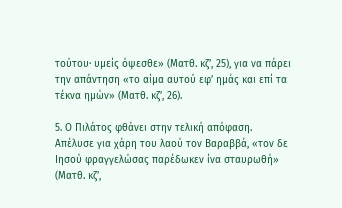τούτου· υμείς όψεσθε» (Ματθ. κζ’, 25), για να πάρει την απάντηση «το αίμα αυτού εφ’ ημάς και επί τα τέκνα ημών» (Ματθ. κζ’, 26).

5. Ο Πιλάτος φθάνει στην τελική απόφαση. Απέλυσε για χάρη του λαού τον Βαραββά, «τον δε Ιησού φραγγελώσας παρέδωκεν ίνα σταυρωθή» (Ματθ. κζ’,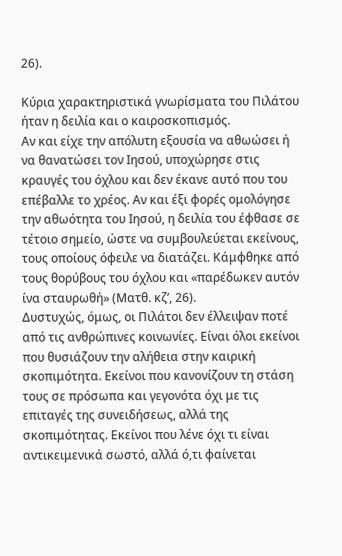26).

Κύρια χαρακτηριστικά γνωρίσματα του Πιλάτου ήταν η δειλία και ο καιροσκοπισμός.
Αν και είχε την απόλυτη εξουσία να αθωώσει ή να θανατώσει τον Ιησού, υποχώρησε στις κραυγές του όχλου και δεν έκανε αυτό που του επέβαλλε το χρέος. Αν και έξι φορές ομολόγησε την αθωότητα του Ιησού, η δειλία του έφθασε σε τέτοιο σημείο, ώστε να συμβουλεύεται εκείνους, τους οποίους όφειλε να διατάζει. Κάμφθηκε από τους θορύβους του όχλου και «παρέδωκεν αυτόν ίνα σταυρωθή» (Ματθ. κζ’, 26).
Δυστυχώς, όμως, οι Πιλάτοι δεν έλλειψαν ποτέ από τις ανθρώπινες κοινωνίες. Είναι όλοι εκείνοι που θυσιάζουν την αλήθεια στην καιρική σκοπιμότητα. Εκείνοι που κανονίζουν τη στάση τους σε πρόσωπα και γεγονότα όχι με τις επιταγές της συνειδήσεως, αλλά της σκοπιμότητας. Εκείνοι που λένε όχι τι είναι αντικειμενικά σωστό, αλλά ό,τι φαίνεται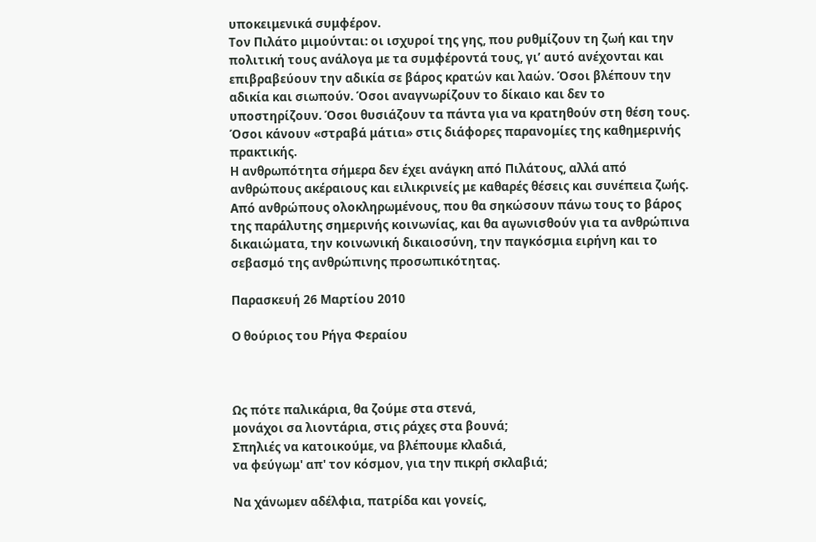υποκειμενικά συμφέρον.
Τον Πιλάτο μιμούνται: οι ισχυροί της γης, που ρυθμίζουν τη ζωή και την πολιτική τους ανάλογα με τα συμφέροντά τους, γι’ αυτό ανέχονται και επιβραβεύουν την αδικία σε βάρος κρατών και λαών. Όσοι βλέπουν την αδικία και σιωπούν. Όσοι αναγνωρίζουν το δίκαιο και δεν το υποστηρίζουν. Όσοι θυσιάζουν τα πάντα για να κρατηθούν στη θέση τους. Όσοι κάνουν «στραβά μάτια» στις διάφορες παρανομίες της καθημερινής πρακτικής.
Η ανθρωπότητα σήμερα δεν έχει ανάγκη από Πιλάτους, αλλά από ανθρώπους ακέραιους και ειλικρινείς με καθαρές θέσεις και συνέπεια ζωής. Από ανθρώπους ολοκληρωμένους, που θα σηκώσουν πάνω τους το βάρος της παράλυτης σημερινής κοινωνίας, και θα αγωνισθούν για τα ανθρώπινα δικαιώματα, την κοινωνική δικαιοσύνη, την παγκόσμια ειρήνη και το σεβασμό της ανθρώπινης προσωπικότητας.

Παρασκευή 26 Μαρτίου 2010

Ο θούριος του Ρήγα Φεραίου



Ως πότε παλικάρια, θα ζούμε στα στενά,
μονάχοι σα λιοντάρια, στις ράχες στα βουνά;
Σπηλιές να κατοικούμε, να βλέπουμε κλαδιά,
να φεύγωμ' απ' τον κόσμον, για την πικρή σκλαβιά;

Να χάνωμεν αδέλφια, πατρίδα και γονείς,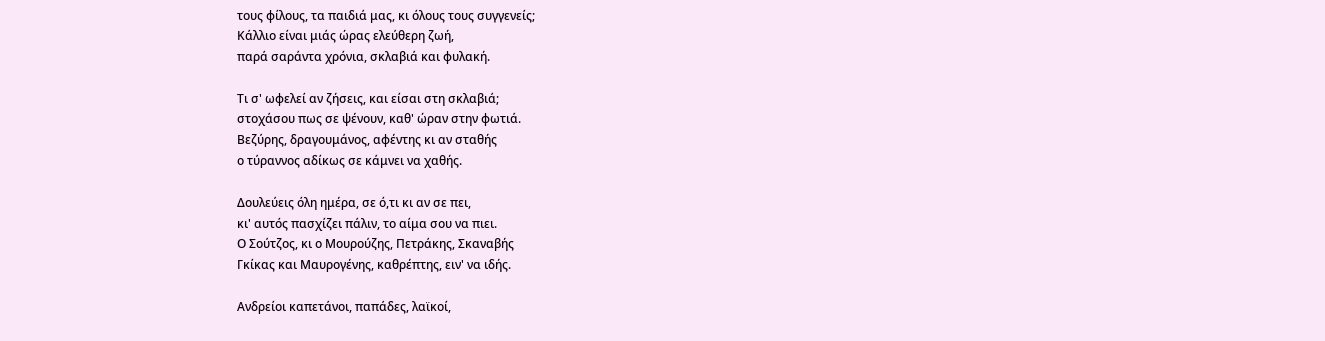τους φίλους, τα παιδιά μας, κι όλους τους συγγενείς;
Κάλλιο είναι μιάς ώρας ελεύθερη ζωή,
παρά σαράντα χρόνια, σκλαβιά και φυλακή.

Τι σ' ωφελεί αν ζήσεις, και είσαι στη σκλαβιά;
στοχάσου πως σε ψένουν, καθ' ώραν στην φωτιά.
Βεζύρης, δραγουμάνος, αφέντης κι αν σταθής
ο τύραννος αδίκως σε κάμνει να χαθής.

Δουλεύεις όλη ημέρα, σε ό,τι κι αν σε πει,
κι' αυτός πασχίζει πάλιν, το αίμα σου να πιει.
Ο Σούτζος, κι ο Μουρούζης, Πετράκης, Σκαναβής
Γκίκας και Μαυρογένης, καθρέπτης, ειν' να ιδής.

Ανδρείοι καπετάνοι, παπάδες, λαϊκοί,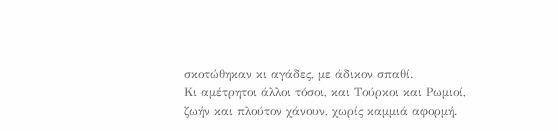σκοτώθηκαν κι αγάδες, με άδικον σπαθί.
Κι αμέτρητοι άλλοι τόσοι, και Τούρκοι και Ρωμιοί,
ζωήν και πλούτον χάνουν, χωρίς καμμιά αφορμή.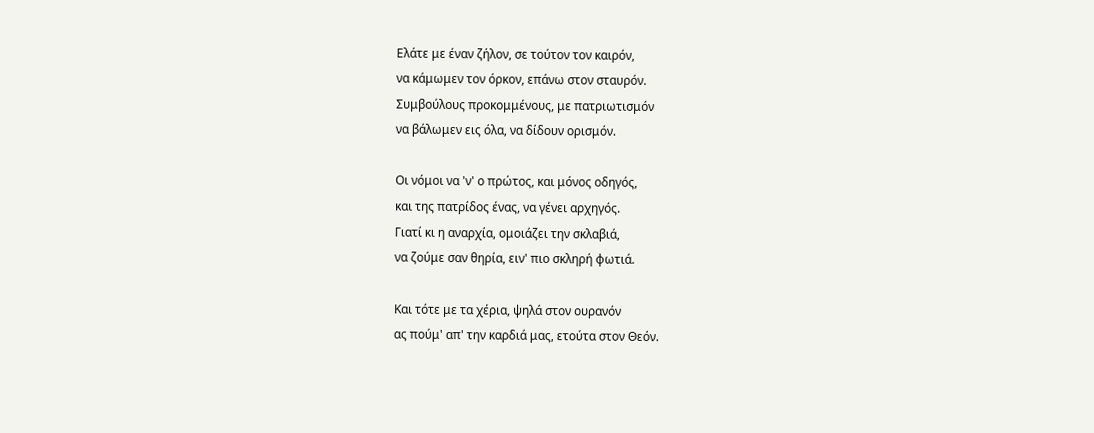Ελάτε με έναν ζήλον, σε τούτον τον καιρόν,
να κάμωμεν τον όρκον, επάνω στον σταυρόν.
Συμβούλους προκομμένους, με πατριωτισμόν
να βάλωμεν εις όλα, να δίδουν ορισμόν.

Οι νόμοι να 'ν' ο πρώτος, και μόνος οδηγός,
και της πατρίδος ένας, να γένει αρχηγός.
Γιατί κι η αναρχία, ομοιάζει την σκλαβιά,
να ζούμε σαν θηρία, ειν' πιο σκληρή φωτιά.

Και τότε με τα χέρια, ψηλά στον ουρανόν
ας πούμ' απ' την καρδιά μας, ετούτα στον Θεόν.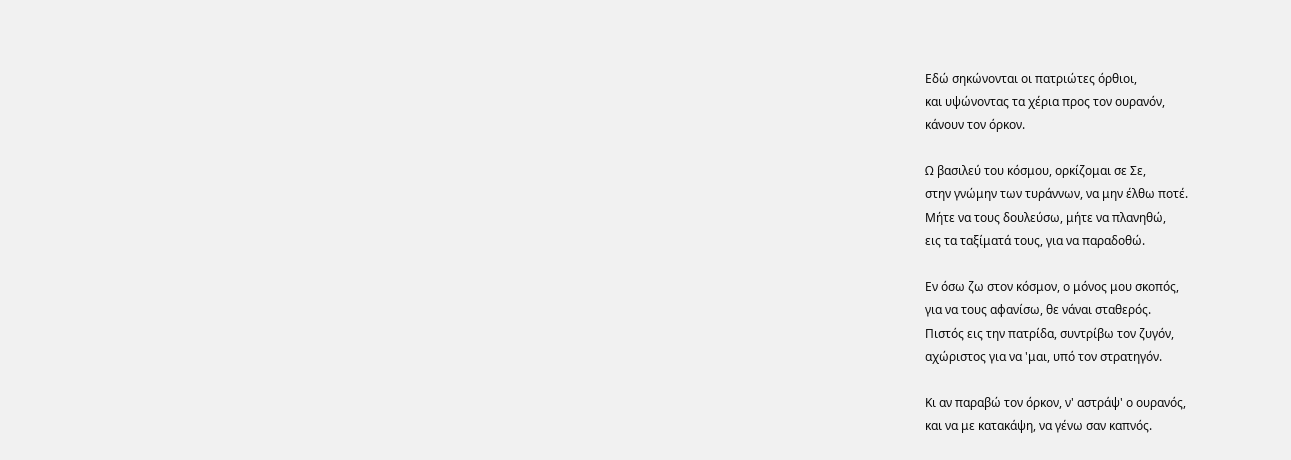Εδώ σηκώνονται οι πατριώτες όρθιοι,
και υψώνοντας τα χέρια προς τον ουρανόν,
κάνουν τον όρκον.

Ω βασιλεύ του κόσμου, ορκίζομαι σε Σε,
στην γνώμην των τυράννων, να μην έλθω ποτέ.
Μήτε να τους δουλεύσω, μήτε να πλανηθώ,
εις τα ταξίματά τους, για να παραδοθώ.

Εν όσω ζω στον κόσμον, ο μόνος μου σκοπός,
για να τους αφανίσω, θε νάναι σταθερός.
Πιστός εις την πατρίδα, συντρίβω τον ζυγόν,
αχώριστος για να 'μαι, υπό τον στρατηγόν.

Κι αν παραβώ τον όρκον, ν' αστράψ' ο ουρανός,
και να με κατακάψη, να γένω σαν καπνός.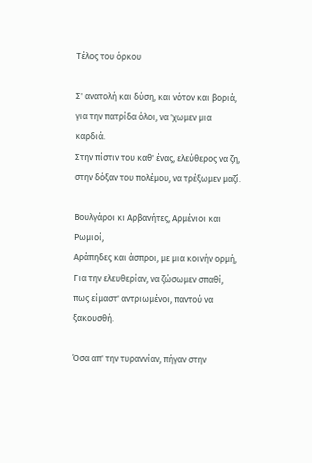Τέλος του όρκου

Σ' ανατολή και δύση, και νότον και βοριά,
για την πατρίδα όλοι, να 'χωμεν μια καρδιά.
Στην πίστιν του καθ' ένας, ελεύθερος να ζη,
στην δόξαν του πολέμου, να τρέξωμεν μαζί.

Βουλγάροι κι Αρβανήτες, Αρμένιοι και Ρωμιοί,
Αράπηδες και άσπροι, με μια κοινήν ορμή,
Για την ελευθερίαν, να ζώσωμεν σπαθί,
πως είμαστ' αντριωμένοι, παντού να ξακουσθή.

Όσα απ' την τυραννίαν, πήγαν στην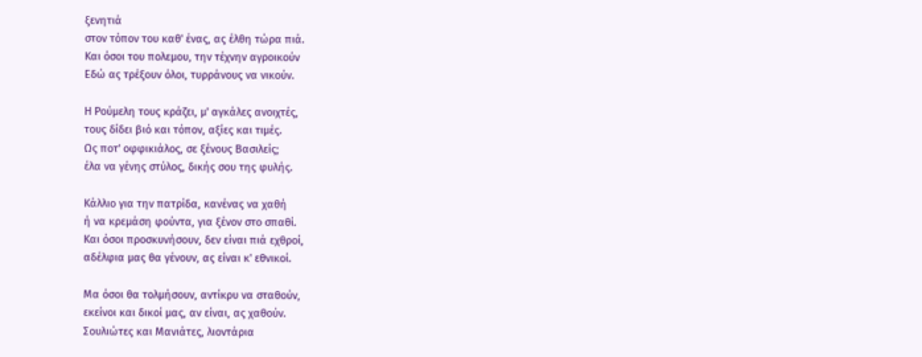ξενητιά
στον τόπον του καθ' ένας, ας έλθη τώρα πιά.
Και όσοι του πολεμου, την τέχνην αγροικούν
Εδώ ας τρέξουν όλοι, τυρράνους να νικούν.

Η Ρούμελη τους κράζει, μ' αγκάλες ανοιχτές,
τους δίδει βιό και τόπον, αξίες και τιμές.
Ως ποτ' οφφικιάλος, σε ξένους Βασιλείς;
έλα να γένης στύλος, δικής σου της φυλής.

Κάλλιο για την πατρίδα, κανένας να χαθή
ή να κρεμάση φούντα, για ξένον στο σπαθί.
Και όσοι προσκυνήσουν, δεν είναι πιά εχθροί,
αδέλφια μας θα γένουν, ας είναι κ' εθνικοί.

Μα όσοι θα τολμήσουν, αντίκρυ να σταθούν,
εκείνοι και δικοί μας, αν είναι, ας χαθούν.
Σουλιώτες και Μανιάτες, λιοντάρια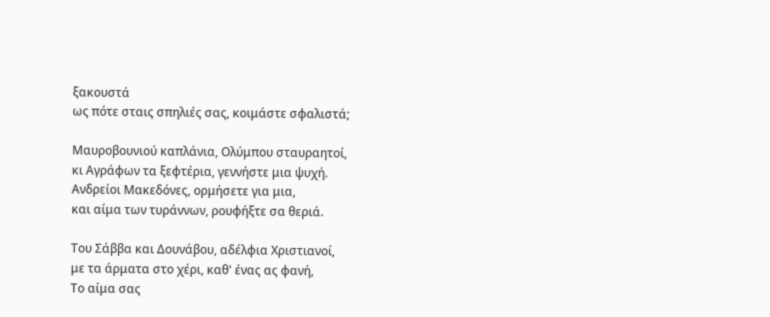ξακουστά
ως πότε σταις σπηλιές σας, κοιμάστε σφαλιστά;

Μαυροβουνιού καπλάνια, Ολύμπου σταυραητοί,
κι Αγράφων τα ξεφτέρια, γεννήστε μια ψυχή.
Ανδρείοι Μακεδόνες, ορμήσετε για μια,
και αίμα των τυράννων, ρουφήξτε σα θεριά.

Του Σάββα και Δουνάβου, αδέλφια Χριστιανοί,
με τα άρματα στο χέρι, καθ' ένας ας φανή,
Το αίμα σας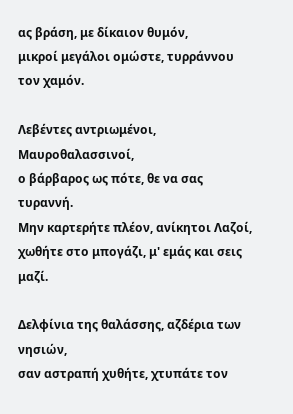ας βράση, με δίκαιον θυμόν,
μικροί μεγάλοι ομώστε, τυρράννου τον χαμόν.

Λεβέντες αντριωμένοι, Μαυροθαλασσινοί,
ο βάρβαρος ως πότε, θε να σας τυραννή.
Μην καρτερήτε πλέον, ανίκητοι Λαζοί,
χωθήτε στο μπογάζι, μ' εμάς και σεις μαζί.

Δελφίνια της θαλάσσης, αζδέρια των νησιών,
σαν αστραπή χυθήτε, χτυπάτε τον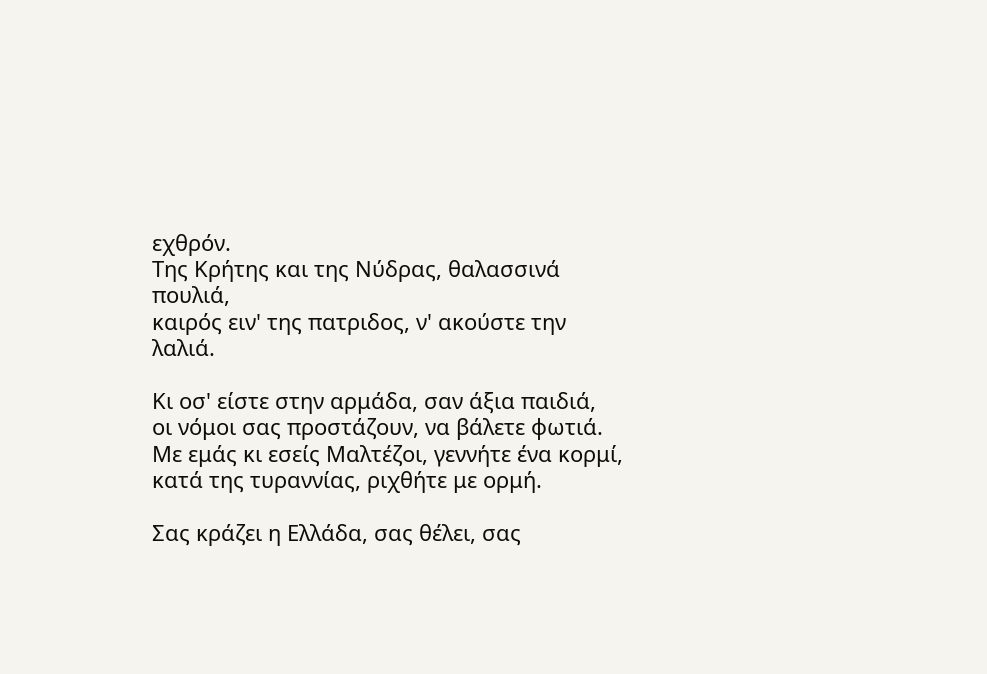εχθρόν.
Της Κρήτης και της Νύδρας, θαλασσινά πουλιά,
καιρός ειν' της πατριδος, ν' ακούστε την λαλιά.

Κι οσ' είστε στην αρμάδα, σαν άξια παιδιά,
οι νόμοι σας προστάζουν, να βάλετε φωτιά.
Με εμάς κι εσείς Μαλτέζοι, γεννήτε ένα κορμί,
κατά της τυραννίας, ριχθήτε με ορμή.

Σας κράζει η Ελλάδα, σας θέλει, σας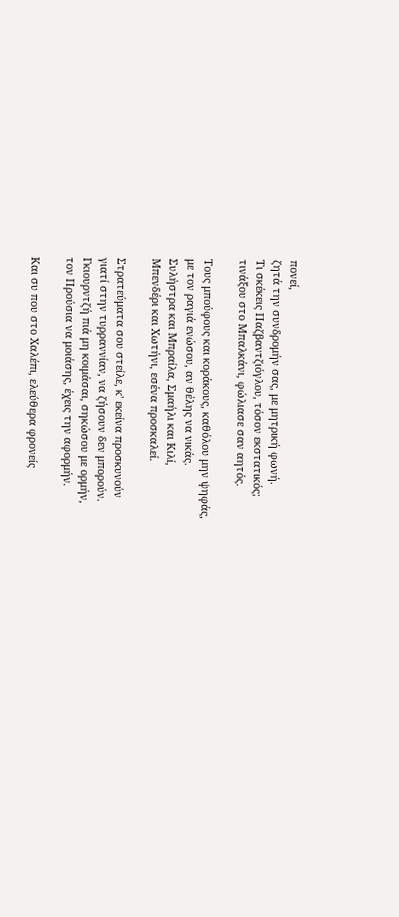πονεί,
ζητά την συνδρομήν σας, με μητρική φωνή.
Τι σκέκεις Παζβαντζιόγλου, τόσον εκστατικός;
τινάξου στο Μπαλκάνι, φώλιασε σαν αητός.

Τους μπούφους και κοράκους, καθόλου μην ψηφάς,
με τον ραγιά ενώσου, αν θέλης να νικάς.
Συλήστρα και Μπραίλα, Σμαήλι και Κιλί,
Μπενδέρι και Χωτήνι, εσένα προσκαλεί.

Στρατεύματα σου στείλε, κ' εκείνα προσκυνούν
γιατί στην τυρραννίαν, να ζήσουν δεν μπορούν.
Γκιουρντζή πιά μη κοιμάσαι, σηκώσου με ορμήν,
τον Προύσια να μοιάσης, έχεις την αφορμήν.

Και συ που στο Χαλέπι, ελεύθερα φρονείς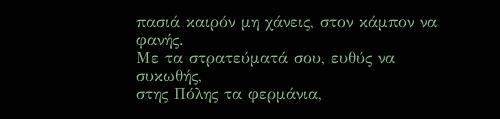πασιά καιρόν μη χάνεις, στον κάμπον να φανής.
Με τα στρατεύματά σου, ευθύς να συκωθής,
στης Πόλης τα φερμάνια,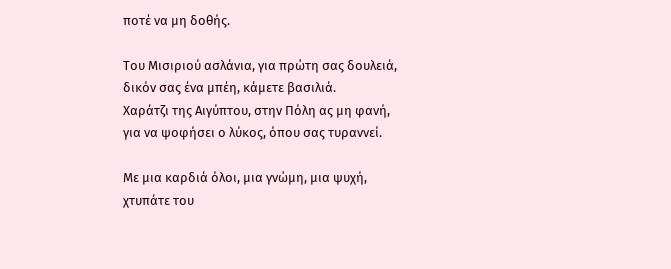ποτέ να μη δοθής.

Του Μισιριού ασλάνια, για πρώτη σας δουλειά,
δικόν σας ένα μπέη, κάμετε βασιλιά.
Χαράτζι της Αιγύπτου, στην Πόλη ας μη φανή,
για να ψοφήσει ο λύκος, όπου σας τυραννεί.

Με μια καρδιά όλοι, μια γνώμη, μια ψυχή,
χτυπάτε του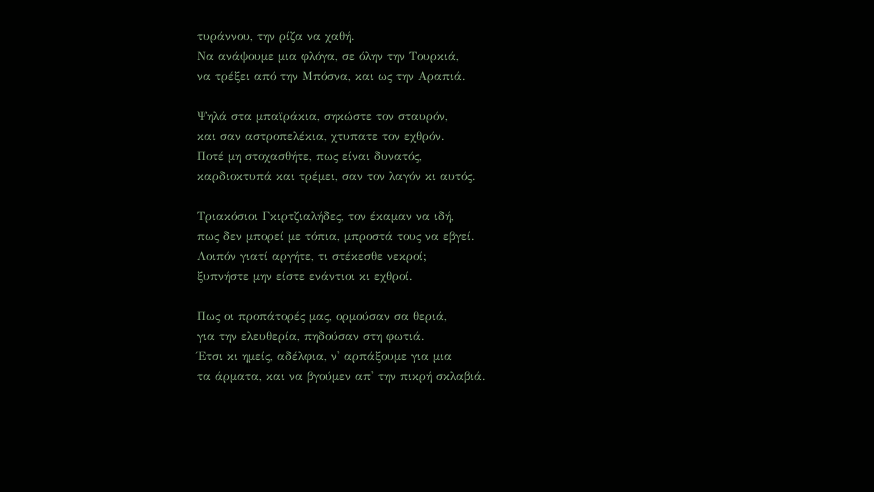τυράννου, την ρίζα να χαθή.
Να ανάψουμε μια φλόγα, σε όλην την Τουρκιά,
να τρέξει από την Μπόσνα, και ως την Αραπιά.

Ψηλά στα μπαϊράκια, σηκώστε τον σταυρόν,
και σαν αστροπελέκια, χτυπατε τον εχθρόν.
Ποτέ μη στοχασθήτε, πως είναι δυνατός,
καρδιοκτυπά και τρέμει, σαν τον λαγόν κι αυτός.

Τριακόσιοι Γκιρτζιαλήδες, τον έκαμαν να ιδή,
πως δεν μπορεί με τόπια, μπροστά τους να εβγεί.
Λοιπόν γιατί αργήτε, τι στέκεσθε νεκροί;
ξυπνήστε μην είστε ενάντιοι κι εχθροί.

Πως οι προπάτορές μας, ορμούσαν σα θεριά,
για την ελευθερία, πηδούσαν στη φωτιά.
Έτσι κι ημείς, αδέλφια, ν' αρπάξουμε για μια
τα άρματα, και να βγούμεν απ' την πικρή σκλαβιά.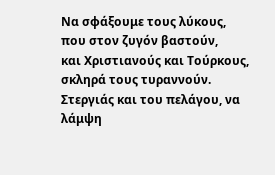Να σφάξουμε τους λύκους, που στον ζυγόν βαστούν,
και Χριστιανούς και Τούρκους, σκληρά τους τυραννούν.
Στεργιάς και του πελάγου, να λάμψη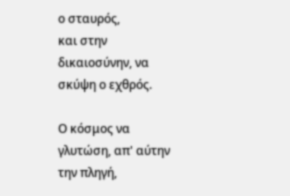ο σταυρός,
και στην δικαιοσύνην, να σκύψη ο εχθρός.

Ο κόσμος να γλυτώση, απ' αύτην την πληγή,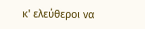κ' ελεύθεροι να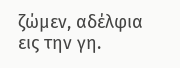ζώμεν, αδέλφια εις την γη.